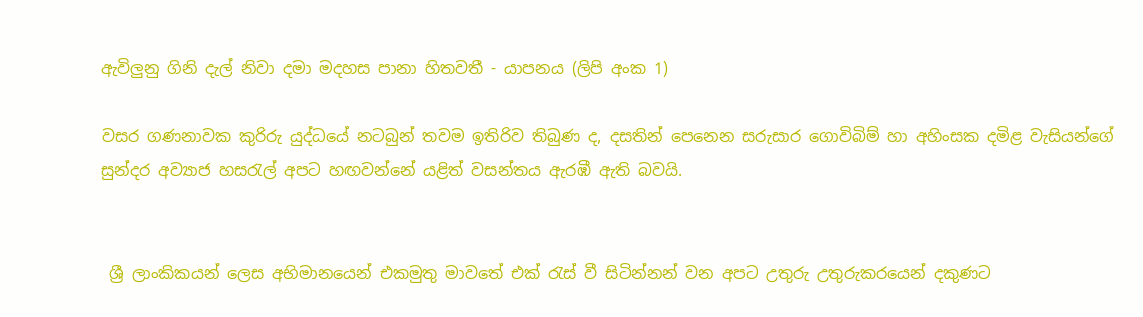ඇවිලුනු ගිනි දැල් නිවා දමා මදහස පානා හිතවතී - යාපනය (ලිපි අංක 1)

වසර ගණනාවක කුරිරු යුද්ධයේ නටබුන් තවම ඉතිරිව තිබුණ ද, දසතින් පෙනෙන සරුසාර ගොවිබිම් හා අහිංසක දමිළ වැසියන්ගේ සුන්දර අව්‍යාජ හසරැල් අපට හඟවන්නේ යළිත් වසන්තය ඇරඹී ඇති බවයි.


 ශ්‍රී ලාංකිකයන් ලෙස අභිමානයෙන් එකමුතු මාවතේ එක් රැස් වී සිටින්නන් වන අපට උතුරු උතුරුකරයෙන් දකුණට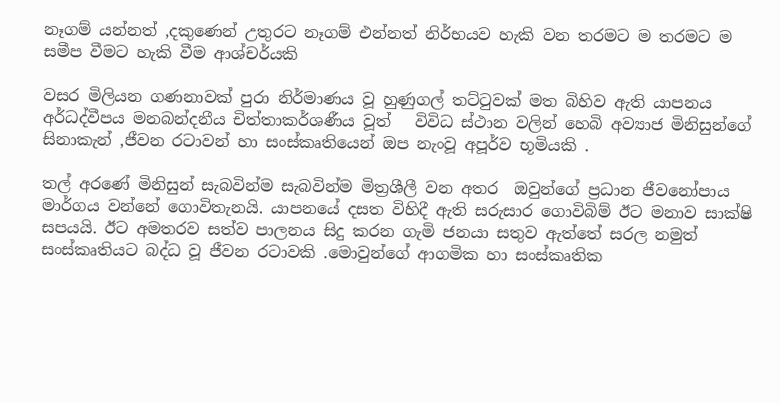නෑගම් යන්නත් ,දකුණෙන් උතුරට නෑගම් එන්නත් නිර්භයව හැකි වන තරමට ම තරමට ම සමීප වීමට හැකි වීම ආශ්චර්යකි

වසර මිලියන ගණනාවක් පුරා නිර්මාණය වූ හුණුගල් තට්ටුවක් මත බිහිව ඇති යාපනය අර්ධද්වීපය මනබන්දනීය චිත්තාකර්ශණීය වූත්   විවිධ ස්ථාන වලින් හෙබි අව්‍යාජ මිනිසුන්ගේ සිනාකැන් ,ජීවන රටාවන් හා සංස්කෘතියෙන් ඔප නැංවූ අපූර්ව භූමියකි .

තල් අරණේ මිනිසුන් සැබවින්ම සැබවින්ම මිත්‍රශීලී වන අතර  ඔවුන්ගේ ප්‍රධාන ජීවනෝපාය මාර්ගය වන්නේ ගොවිතැනයි. යාපනයේ දසත විහිදී ඇති සරුසාර ගොවිබිම් ඊට මනාව සාක්ෂි සපයයි. ඊට අමතරව සත්ව පාලනය සිදු කරන ගැමි ජනයා සතුව ඇත්තේ සරල නමුත් සංස්කෘතියට බද්ධ වූ ජීවන රටාවකි .මොවුන්ගේ ආගමික හා සංස්කෘතික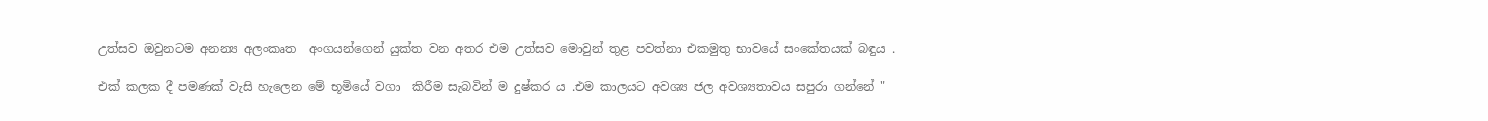උත්සව ඔවුනටම අනන්‍ය අලංකෘත  අංගයන්ගෙන් යුක්ත වන අතර එම උත්සව මොවුන් තුළ පවත්නා එකමුතු භාවයේ සංකේතයක් බඳුය .

එක් කලක දී පමණක් වැසි හැලෙන මේ භූමියේ වගා  කිරීම සැබවින් ම දුෂ්කර ය .එම කාලයට අවශ්‍ය ජල අවශ්‍යතාවය සපුරා ගන්නේ "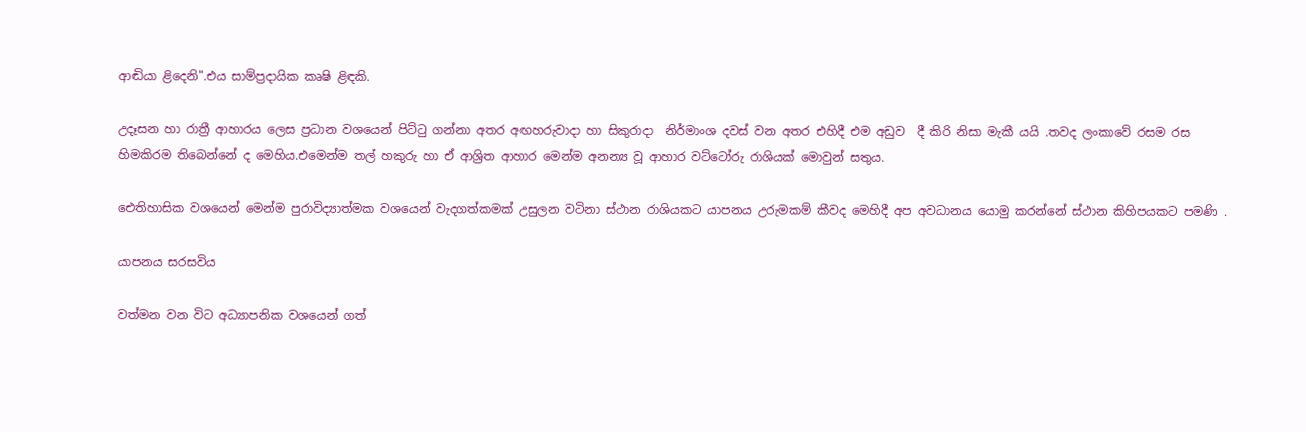ආඬියා ළිදෙනි".එය සාම්ප්‍රදායික කෘෂි ළිඳකි.

උදෑසන හා රාත්‍රී ආහාරය ලෙස ප්‍රධාන වශයෙන් පිට්ටු ගන්නා අතර අඟහරුවාදා හා සිකුරාදා  නිර්මාංශ දවස් වන අතර එහිදී එම අඩුව  දී කිරි නිසා මැකී යයි .තවද ලංකාවේ රසම රස හිමකිරම තිබෙන්නේ ද මෙහිය.එමෙන්ම තල් හකුරු හා ඒ ආශ්‍රිත ආහාර මෙන්ම අනන්‍ය වූ ආහාර වට්ටෝරු රාශියක් මොවුන් සතුය.

ඓතිහාසික වශයෙන් මෙන්ම පුරාවිද්‍යාත්මක වශයෙන් වැදගත්කමක් උසුලන වටිනා ස්ථාන රාශියකට යාපනය උරුමකම් කීවද මෙහිදී අප අවධානය යොමු කරන්නේ ස්ථාන කිහිපයකට පමණි .

යාපනය සරසවිය

වත්මන වන විට අධ්‍යාපනික වශයෙන් ගත්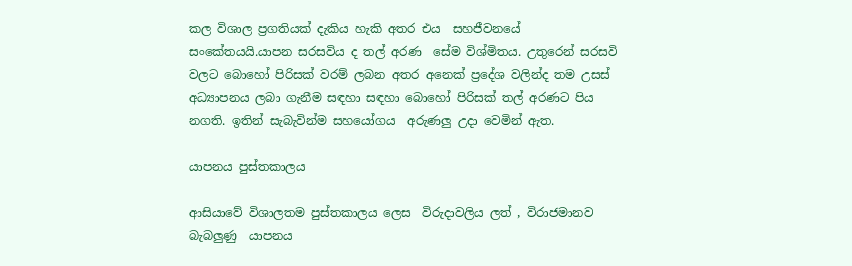කල විශාල ප්‍රගතියක් දැකිය හැකි අතර එය  සහජීවනයේ සංකේතයයි.යාපන සරසවිය ද තල් අරණ  සේම විශ්මිතය. උතුරෙන් සරසවි වලට බොහෝ පිරිසක් වරම් ලබන අතර අනෙක් ප්‍රදේශ වලින්ද තම උසස් අධ්‍යාපනය ලබා ගැනීම සඳහා සඳහා බොහෝ පිරිසක් තල් අරණට පිය නගති. ඉතින් සැබැවින්ම සහයෝගය  අරුණලු උදා වෙමින් ඇත.

යාපනය පුස්තකාලය

ආසියාවේ විශාලතම පුස්තකාලය ලෙස  විරුදාවලිය ලත් , විරාජමානව බැබලුණු  යාපනය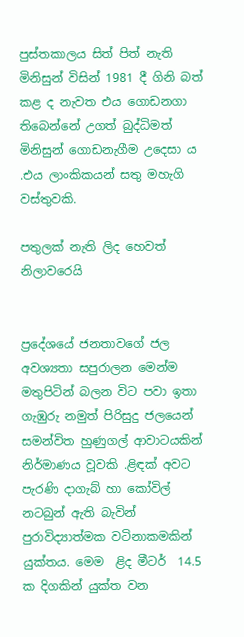පුස්තකාලය සිත් පිත් නැති මිනිසුන් විසින් 1981 දී ගිනි බත් කළ ද නැවත එය ගොඩනගා තිබෙන්නේ උගත් බුද්ධිමත් මිනිසුන් ගොඩනැගීම උදෙසා ය .එය ලාංකිකයන් සතු මහැගි වස්තුවකි.

පතුලක් නැති ලිද හෙවත් නිලාවරෙයි


ප්‍රදේශයේ ජනතාවගේ ජල අවශ්‍යතා සපුරාලන මෙන්ම  මතුපිටින් බලන විට පවා ඉතා ගැඹුරු නමුත් පිරිසුදු ජලයෙන් සමන්විත හුණුගල් ආවාටයකින්  නිර්මාණය වූවකි .ළිඳක් අවට පැරණි දාගැබ් හා කෝවිල් නටබුන් ඇති බැවින් පුරාවිද්‍යාත්මක වටිනාකමකින් යුක්තය. මෙම  ළිද මීටර්  14.5 ක දිගකින් යුක්ත වන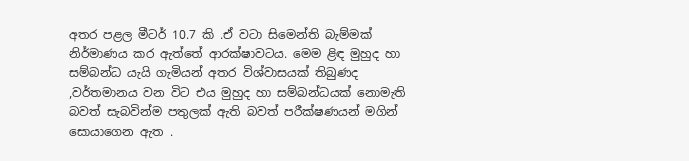අතර පළල මීටර් 10.7 කි .ඒ වටා සිමෙන්ති බැම්මක් නිර්මාණය කර ඇත්තේ ආරක්ෂාවටය. මෙම ළිඳ මුහුද හා සම්බන්ධ යැයි ගැමියන් අතර විශ්වාසයක් තිබුණද ,වර්තමානය වන විට එය මුහුද හා සම්බන්ධයක් නොමැති බවත් සැබවින්ම පතුලක් ඇති බවත් පරීක්ෂණයන් මගින් සොයාගෙන ඇත .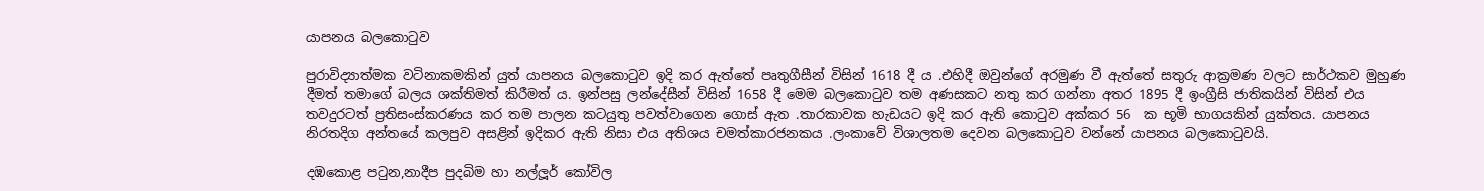යාපනය බලකොටුව

පුරාවිද්‍යාත්මක වටිනාකමකින් යුත් යාපනය බලකොටුව ඉදි කර ඇත්තේ පෘතුගීසීන් විසින් 1618 දී ය .එහිදී ඔවුන්ගේ අරමුණ වී ඇත්තේ සතුරු ආක්‍රමණ වලට සාර්ථකව මුහුණ දීමත් තමාගේ බලය ශක්තිමත් කිරීමත් ය. ඉන්පසු ලන්දේසීන් විසින් 1658 දී මෙම බලකොටුව තම අණසකට නතු කර ගන්නා අතර 1895 දී ඉංග්‍රීසි ජාතිකයින් විසින් එය තවදුරටත් ප්‍රතිසංස්කරණය කර තම පාලන කටයුතු පවත්වාගෙන ගොස් ඇත .තාරකාවක හැඩයට ඉදි කර ඇති කොටුව අක්කර 56  ක භූමි භාගයකින් යුක්තය. යාපනය නිරතදිග අන්තයේ කලපුව අසළින් ඉදිකර ඇති නිසා එය අතිශය චමත්කාරජනකය .ලංකාවේ විශාලතම දෙවන බලකොටුව වන්නේ යාපනය බලකොටුවයි.

දඹකොළ පටුන,නාදීප පුදබිම හා නල්ලූර් කෝවිල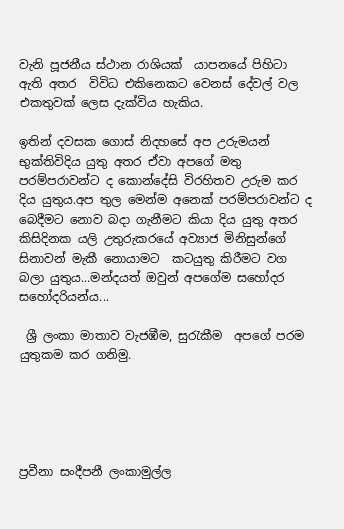වැනි පූජනීය ස්ථාන රාශියක්  යාපනයේ පිහිටා ඇති අතර  විවිධ එකිනෙකට වෙනස් දේවල් වල එකතුවක් ලෙස දැක්විය හැකිය.

ඉතින් දවසක ගොස් නිදහසේ අප උරුමයන් භුක්තිවිදිය යුතු අතර ඒවා අපගේ මතු පරම්පරාවන්ට ද කොන්දේසි විරහිතව උරුම කර දිය යුතුය.අප තුල මෙන්ම අනෙක් පරම්පරාවන්ට ද බෙදීමට නොව බදා ගැනීමට කියා දිය යුතු අතර කිසිදිනක යලි උතුරුකරයේ අව්‍යාජ මිනිසුන්ගේ සිනාවන් මැකී නොයාමට  කටයුතු කිරීමට වග බලා යුතුය...මන්දයත් ඔවුන් අපගේම සහෝදර සහෝදරියන්ය...

 ශ්‍රී ලංකා මාතාව වැජඹීම, සුරැකීම  අපගේ පරම යුතුකම කර ගනිමු.





ප්‍රවීනා සංදීපනී ලංකාමුල්ල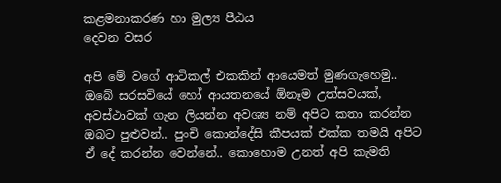කළමනාකරණ හා මුල්‍ය පීඨය
දෙවන වසර

අපි මේ වගේ ආටිකල් එකකින් ආයෙමත් මුණගැහෙමු.. ඔබේ සරසවියේ හෝ ආයතනයේ ඕනෑම උත්සවයක්, අවස්ථාවක් ගැන ලියන්න අවශ්‍ය නම් අපිට කතා කරන්න ඔබට පුළුවන්.. පුංචි කොන්දේසි කීපයක් එක්ක තමයි අපිට ඒ දේ කරන්න වෙන්නේ.. කොහොම උනත් අපි කැමති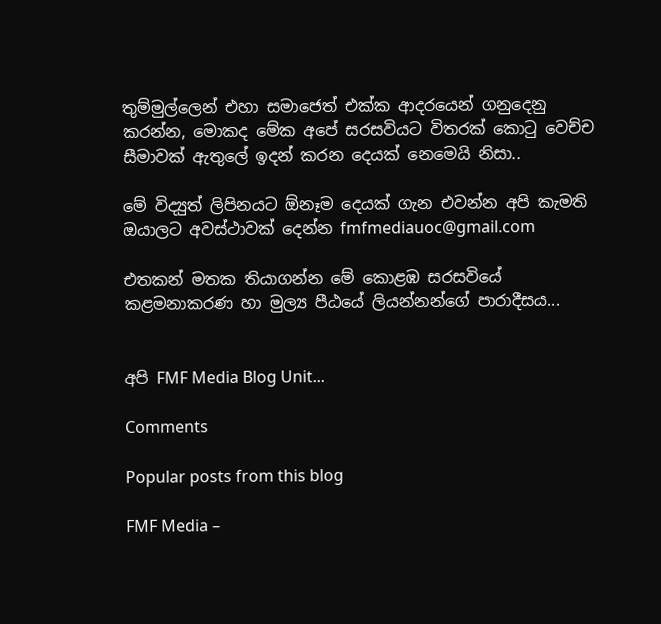තුම්මුල්ලෙන් එහා සමාජෙත් එක්ක ආදරයෙන් ගනුදෙනු කරන්න, මොකද මේක අපේ සරසවියට විතරක් කොටු වෙච්ච සීමාවක් ඇතුලේ ඉදන් කරන දෙයක් නෙමෙයි නිසා..

මේ විද්‍යුත් ලිපිනයට ඕනෑම දෙයක් ගැන එවන්න අපි කැමති ඔයාලට අවස්ථාවක් දෙන්න fmfmediauoc@gmail.com

එතකන් මතක තියාගන්න මේ කොළඹ සරසවියේ කළමනාකරණ හා මුල්‍ය පීඨයේ ලියන්නන්ගේ පාරාදීසය...


අපි FMF Media Blog Unit...

Comments

Popular posts from this blog

FMF Media –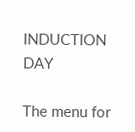INDUCTION DAY

The menu for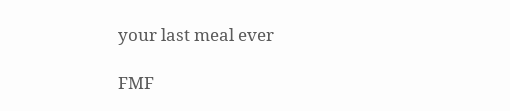your last meal ever

FMF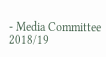- Media Committee 2018/19